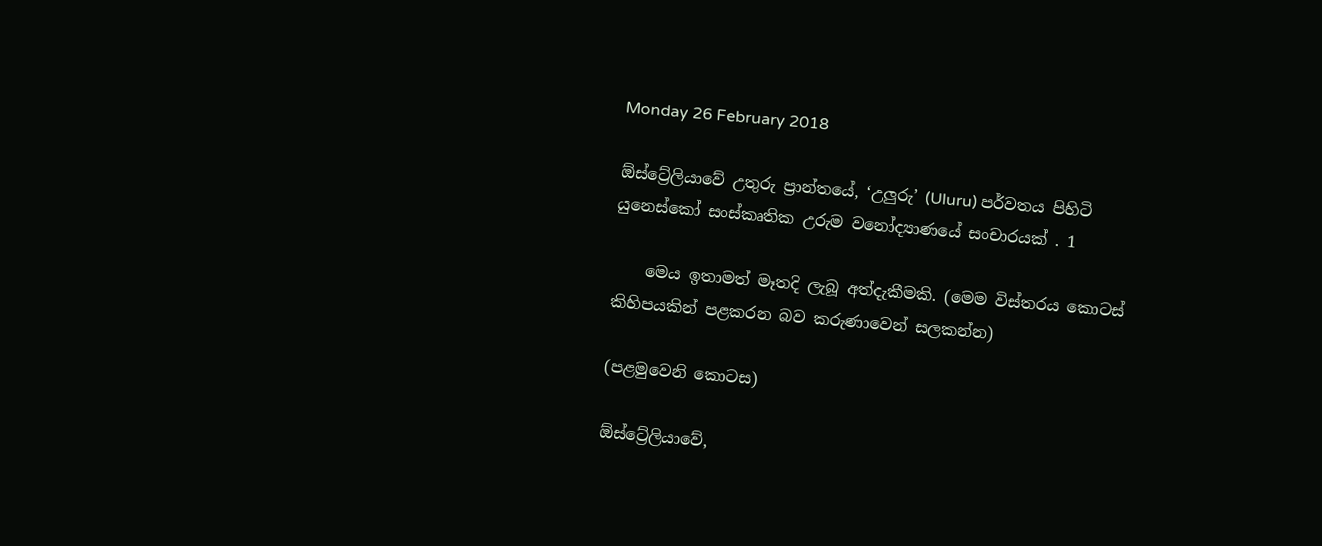Monday 26 February 2018

ඕස්ට්‍රේලියාවේ උතුරු ප්‍රාන්තයේ, ‘උලුරු’ (Uluru) පර්වතය පිහිටි යුනෙස්කෝ සංස්කෘතික උරුම වනෝද්‍යාණයේ සංචාරයක් . 1

    මෙය ඉතාමත් මෑතදි ලැබූ අත්දැකීමකි. (මෙම විස්තරය කොටස් කිහිපයකින් පළකරන බව කරුණාවෙන් සලකන්න)

(පළමුවෙනි කොටස)

ඕස්ට්‍රේලියාවේ,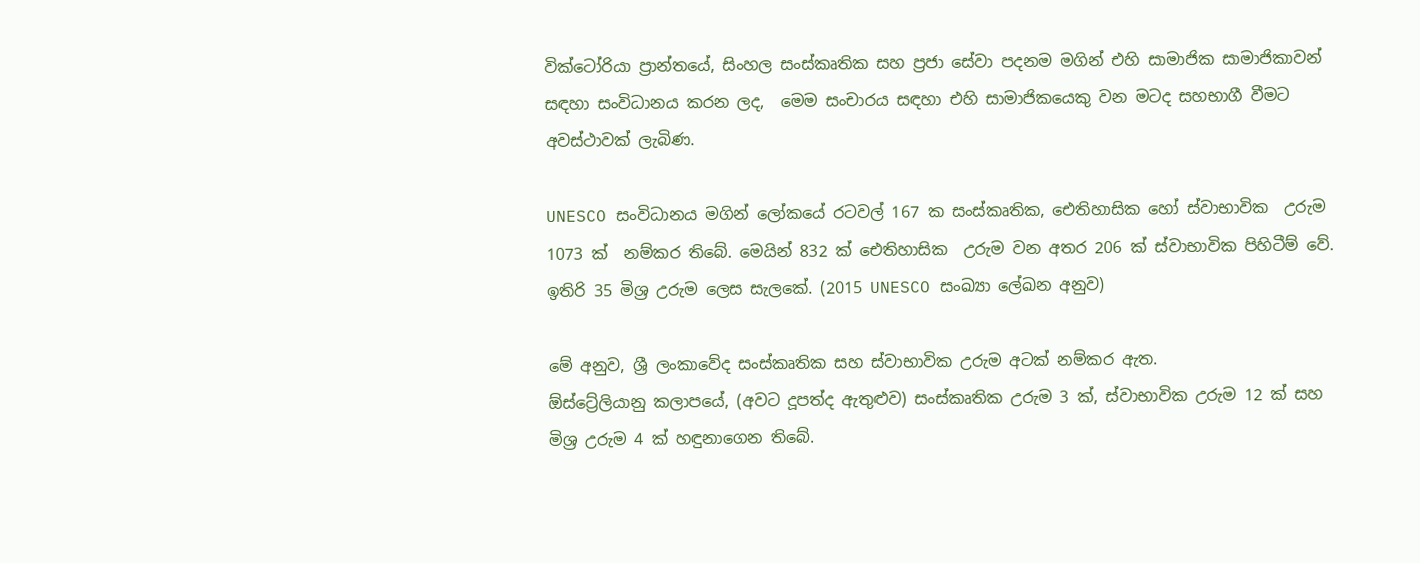වික්ටෝරියා ප්‍රාන්තයේ, සිංහල සංස්කෘතික සහ ප්‍රජා සේවා පදනම මගින් එහි සාමාජික සාමාජිකාවන් සඳහා සංවිධානය කරන ලද,  මෙම සංචාරය සඳහා එහි සාමාජිකයෙකු වන මටද සහභාගී වීමට අවස්ථාවක් ලැබිණ.

UNESCO සංවිධානය මගින් ලෝකයේ රටවල් 167 ක සංස්කෘතික, ඓතිහාසික හෝ ස්වාභාවික  උරුම 1073 ක්  නම්කර තිබේ. මෙයින් 832 ක් ඓතිහාසික  උරුම වන අතර 206 ක් ස්වාභාවික පිහිටීම් වේ. ඉතිරි 35 මිශ්‍ර උරුම ලෙස සැලකේ. (2015 UNESCO සංඛ්‍යා ලේඛන අනුව)

මේ අනුව, ශ්‍රී ලංකාවේද සංස්කෘතික සහ ස්වාභාවික උරුම අටක්‌ නම්කර ඇත.
ඕස්ට්‍රේලියානු කලාපයේ, (අවට දූපත්ද ඇතුළුව) සංස්කෘතික උරුම 3 ක්, ස්වාභාවික උරුම 12 ක්‌ සහ මිශ්‍ර උරුම 4 ක්‌ හඳුනාගෙන තිබේ.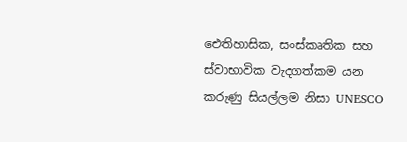ඓතිහාසික, සංස්කෘතික සහ ස්වාභාවික වැදගත්කම යන කරුණු සියල්ලම නිසා UNESCO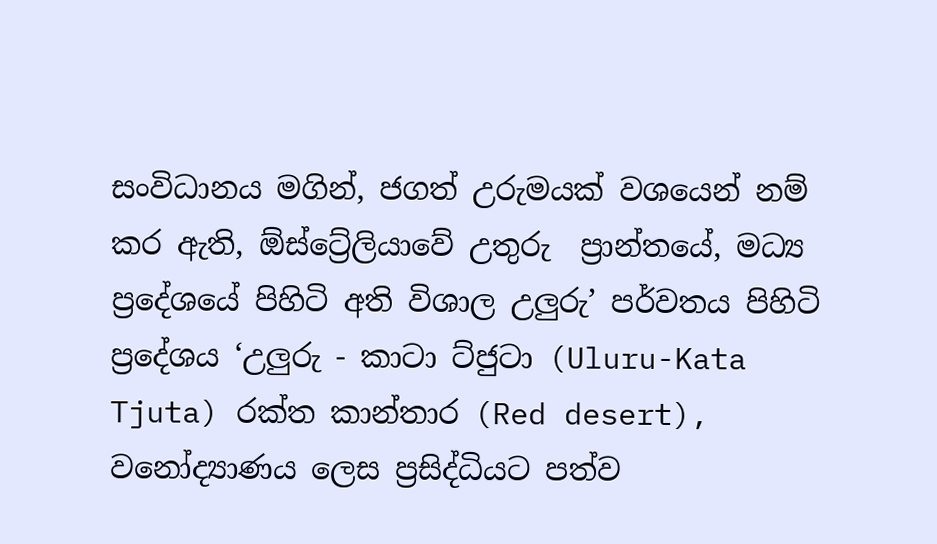සංවිධානය මගින්, ජගත් උරුමයක් වශයෙන් නම් කර ඇති, ඕස්ට්‍රේලියාවේ උතුරු  ප්‍රාන්තයේ, මධ්‍ය ප්‍රදේශයේ පිහිටි අති විශාල උලුරු’ පර්වතය පිහිටි ප්‍රදේශය ‘උලුරු - කාටා ට්ජුටා (Uluru-Kata Tjuta) රක්ත කාන්තාර (Red desert), වනෝද්‍යාණය ලෙස ප්‍රසිද්ධියට පත්ව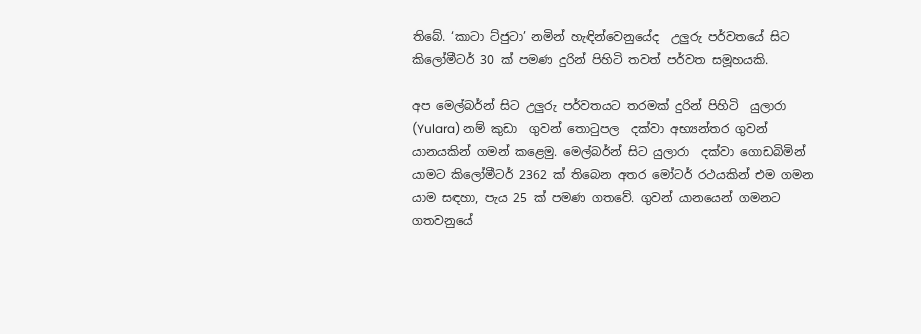තිබේ. ‘කාටා ට්ජුටා’ නමින් හැඳින්වෙනුයේද  උලුරු පර්වතයේ සිට කිලෝමීටර් 30 ක් පමණ දුරින් පිහිටි තවත් පර්වත සමූහයකි.

අප මෙල්බර්න් සිට උලුරු පර්වතයට තරමක් දුරින් පිහිටි  යුලාරා (Yulara) නම් කුඩා  ගුවන් තොටුපල  දක්වා අභ්‍යන්තර ගුවන් යානයකින් ගමන් කළෙමු. මෙල්බර්න් සිට යුලාරා  දක්වා ගොඩබිමින් යාමට කිලෝමීටර් 2362 ක්‌ තිබෙන අතර මෝටර් රථයකින් එම ගමන යාම සඳහා, පැය 25 ක්‌ පමණ ගතවේ. ගුවන් යානයෙන් ගමනට ගතවනුයේ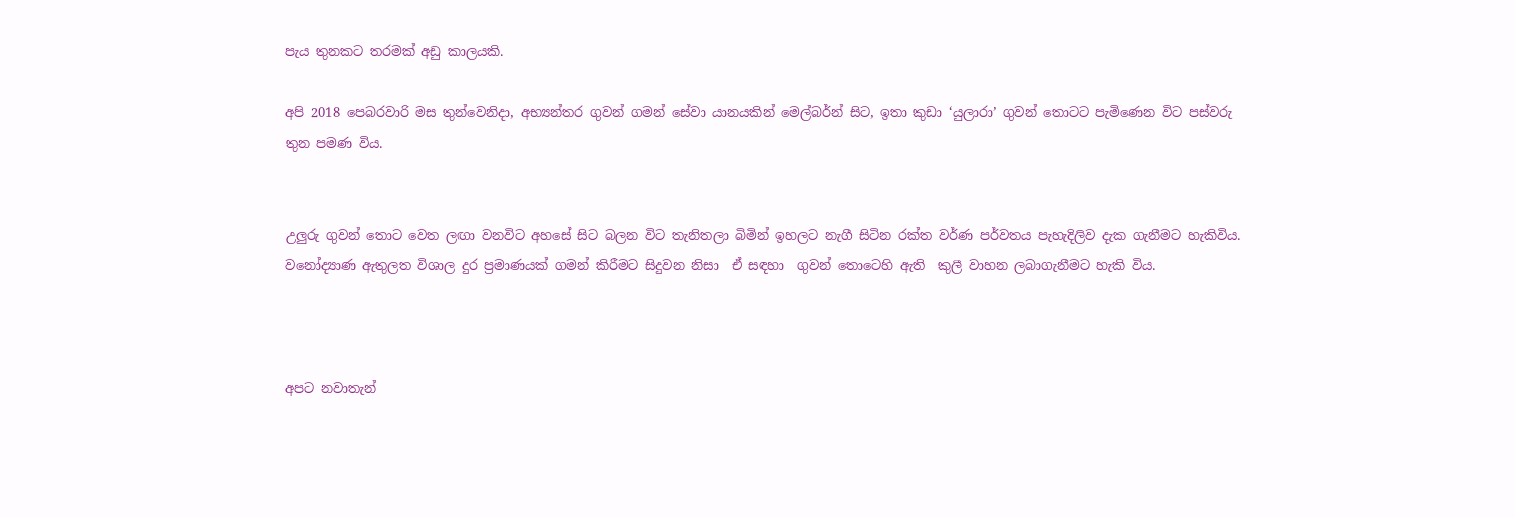පැය තුනකට තරමක් අඩු කාලයකි.

අපි 2018 පෙබරවාරි මස තුන්වෙනිදා, අභ්‍යන්තර ගුවන් ගමන් සේවා යානයකින් මෙල්බර්න් සිට, ඉතා කුඩා ‘යුලාරා’ ගුවන් තොටට පැමිණෙන විට පස්වරු තුන පමණ විය.


උලුරු ගුවන් තොට වෙත ලඟා වනවිට අහසේ සිට බලන විට තැනිතලා බිමින් ඉහලට නැගී සිටින රක්ත වර්ණ පර්වතය පැහැදිලිව දැක ගැනීමට හැකිවිය.
වනෝද්‍යාණ ඇතුලත විශාල දුර ප්‍රමාණයක් ගමන් කිරීමට සිදුවන නිසා  ඒ සඳහා  ගුවන් තොටෙහි ඇති  කුලී වාහන ලබාගැනීමට හැකි විය.



අපට නවාතැන්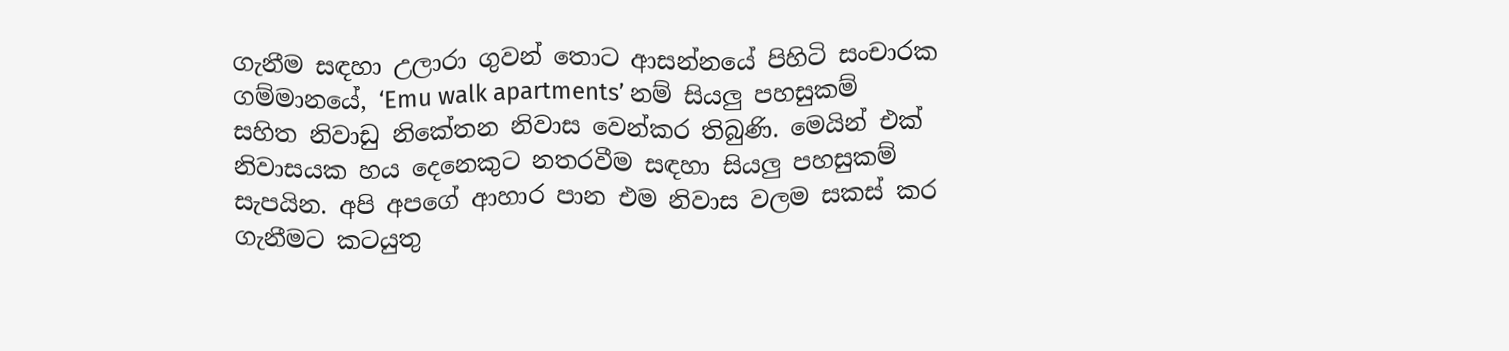ගැනීම සඳහා උලාරා ගුවන් තොට ආසන්නයේ පිහිටි සංචාරක ගම්මානයේ, ‘Emu walk apartments’ නම් සියලු පහසුකම් සහිත නිවාඩු නිකේතන නිවාස වෙන්කර තිබුණි. මෙයින් එක් නිවාසයක හය දෙනෙකුට නතරවීම සඳහා සියලු පහසුකම් සැපයින. අපි අපගේ ආහාර පාන එම නිවාස වලම සකස් කර ගැනීමට කටයුතු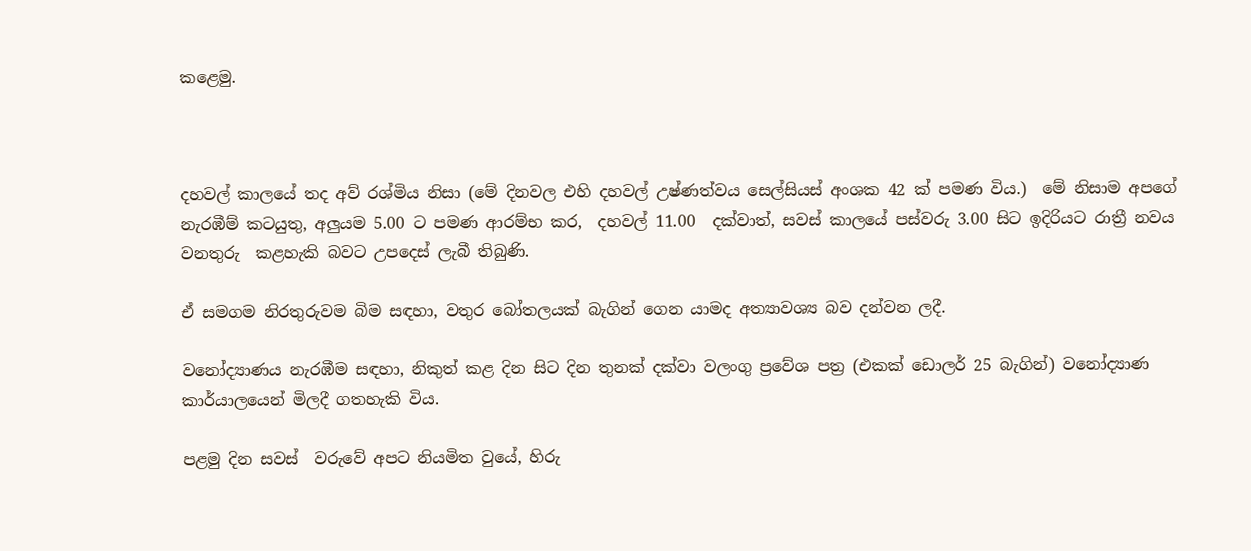කළෙමු.



දහවල් කාලයේ තද අව් රශ්මිය නිසා (මේ දිනවල එහි දහවල් උෂ්ණත්වය සෙල්සියස් අංශක 42 ක් පමණ විය.)  මේ නිසාම අපගේ නැරඹීම් කටයුතු, අලුයම 5.00 ට පමණ ආරම්භ කර,  දහවල් 11.00  දක්වාත්, සවස් කාලයේ පස්වරු 3.00 සිට ඉදිරියට රාත්‍රී නවය වනතුරු  කළහැකි බවට උපදෙස් ලැබී තිබුණි.

ඒ සමගම නිරතුරුවම බිම සඳහා, වතුර බෝතලයක් බැගින් ගෙන යාමද අත්‍යාවශ්‍ය බව දන්වන ලදී.

වනෝද්‍යාණය නැරඹීම සඳහා, නිකුත් කළ දින සිට දින තුනක්‌ දක්වා වලංගු ප්‍රවේශ පත්‍ර (එකක් ඩොලර් 25 බැගින්) වනෝද්‍යාණ කාර්යාලයෙන් මිලදී ගතහැකි විය.

පළමු දින සවස්  වරුවේ අපට නියමිත වුයේ, හිරු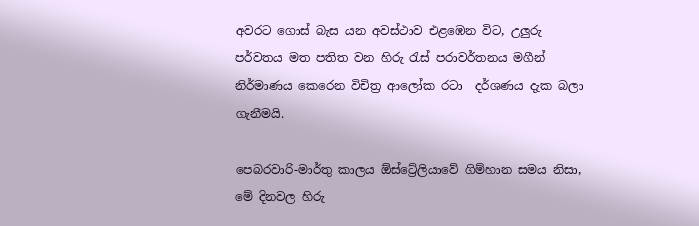අවරට ගොස් බැස යන අවස්ථාව එළඹෙන විට, උලුරු පර්වතය මත පතිත වන හිරු රැස් පරාවර්තනය මගීන් නිර්මාණය කෙරෙන විචිත්‍ර ආලෝක රටා  දර්ශණය දැක බලා ගැනීමයි.

පෙබරවාරි-මාර්තු කාලය ඕස්ට්‍රේලියාවේ ගිම්හාන සමය නිසා, මේ දිනවල හිරු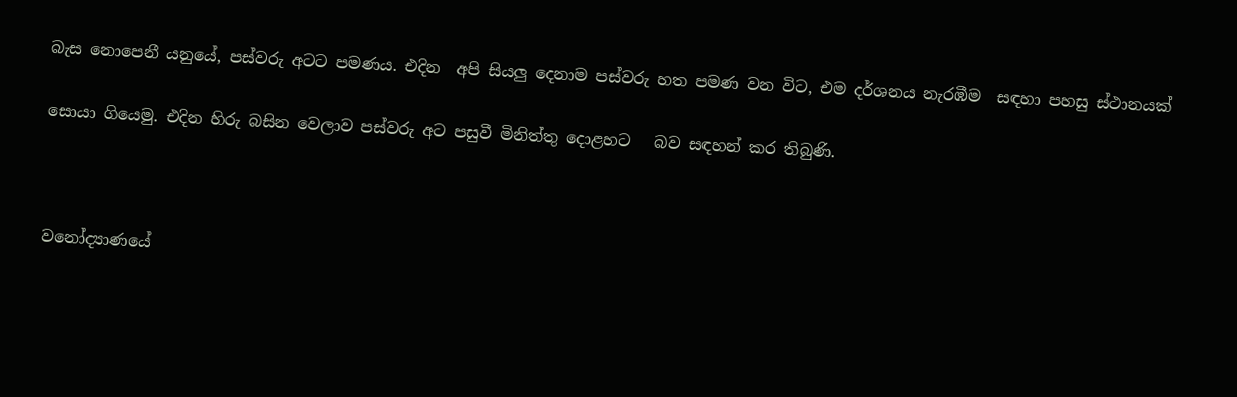බැස නොපෙනී යනුයේ, පස්වරු අටට පමණය. එදින  අපි සියලු දෙනාම පස්වරු හත පමණ වන විට, එම දර්ශනය නැරඹීම  සඳහා පහසු ස්ථානයක්

සොයා ගියෙමු. එදින හිරු බසින වෙලාව පස්වරු අට පසුවී මිනිත්තු දොළහට   බව සඳහන් කර තිබුණි.



වනෝද්‍යාණයේ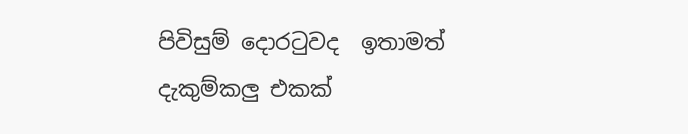පිවිසුම් දොරටුවද  ඉතාමත් දැකුම්කලු එකක්‌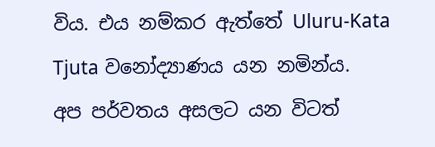විය. එය නම්කර ඇත්තේ Uluru-Kata Tjuta වනෝද්‍යාණය යන නමින්ය.
අප පර්වතය අසලට යන විටත්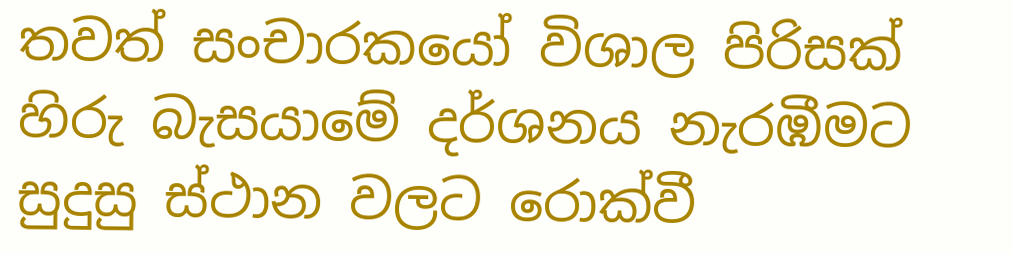තවත් සංචාරකයෝ විශාල පිරිසක් හිරු බැසයාමේ දර්ශනය නැරඹීමට සුදුසු ස්ථාන වලට රොක්වී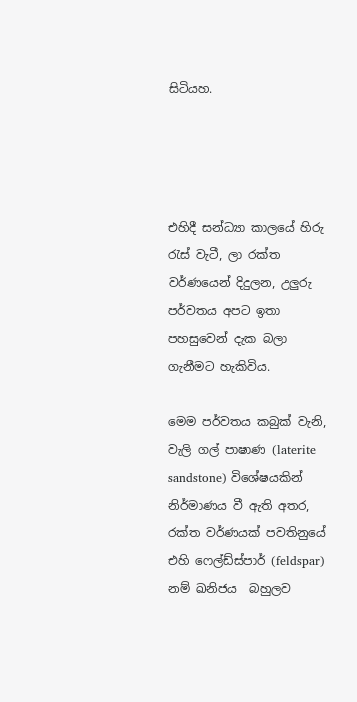සිටියහ.




එහිදී සන්ධ්‍යා කාලයේ හිරු රැස් වැටී, ලා රක්ත වර්ණයෙන් දිදුලන, උලුරු පර්වතය අපට ඉතා පහසුවෙන් දැක බලා ගැනීමට හැකිවිය.

මෙම පර්වතය කබුක්‌ වැනි, වැලි ගල් පාෂාණ (laterite sandstone) විශේෂයකින්  නිර්මාණය වී ඇති අතර, රක්ත වර්ණයක් පවතිනුයේ එහි ෆෙල්ඩ්ස්පාර් (feldspar) නම් ඛනිජය  බහුලව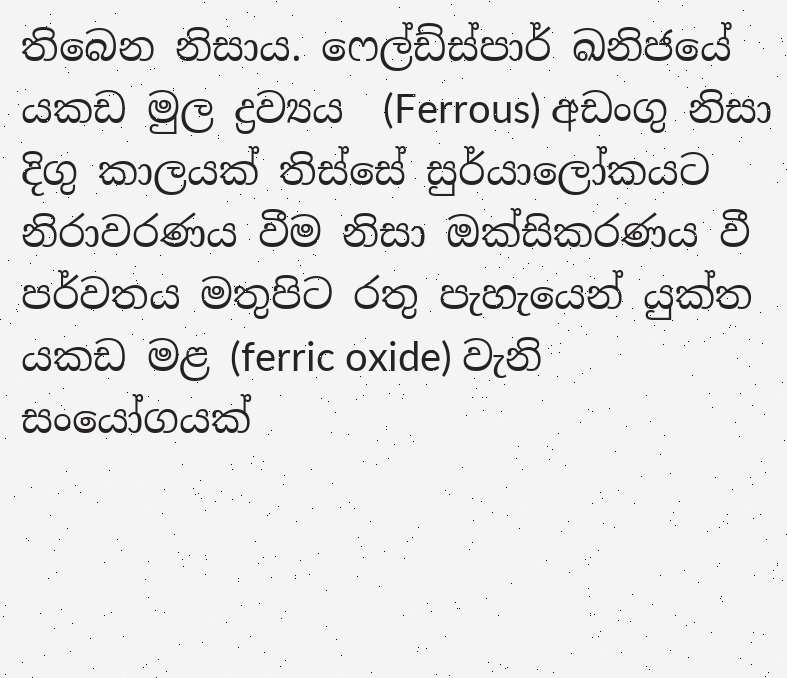තිබෙන නිසාය. ෆෙල්ඩ්ස්පාර් ඛනිජයේ  යකඩ මුල ද්‍රව්‍යය  (Ferrous) අඩංගු නිසා දිගු කාලයක් තිස්සේ සුර්යාලෝකයට නිරාවරණය වීම නිසා ඔක්සිකරණය වී පර්වතය මතුපිට රතු පැහැයෙන් යුක්ත යකඩ මළ (ferric oxide) වැනි සංයෝගයක්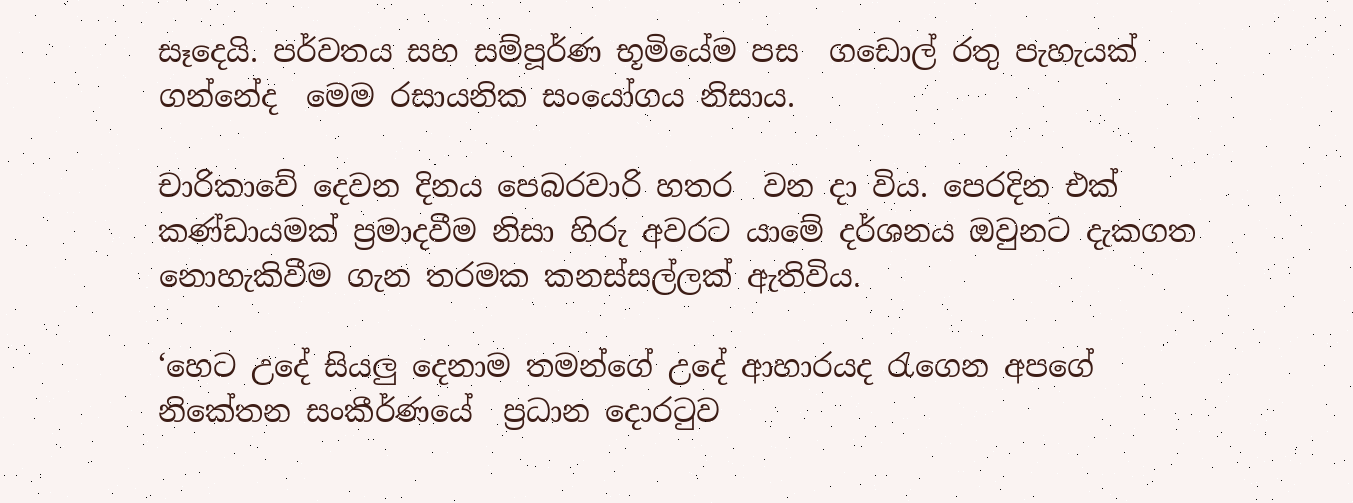සෑදෙයි. පර්වතය සහ සම්පූර්ණ භූමියේම පස  ගඩොල් රතු පැහැයක් ගන්නේද  මෙම රසායනික සංයෝගය නිසාය.

චාරිකාවේ දෙවන දිනය පෙබරවාරි හතර  වන දා විය. පෙරදින එක් කණ්ඩායමක් ප්‍රමාදවීම නිසා හිරු අවරට යාමේ දර්ශනය ඔවුනට දැකගත නොහැකිවීම ගැන තරමක කනස්සල්ලක් ඇතිවිය.

‘හෙට උදේ සියලු දෙනාම තමන්ගේ උදේ ආහාරයද රැගෙන අපගේ නිකේතන සංකීර්ණයේ  ප්‍රධාන දොරටුව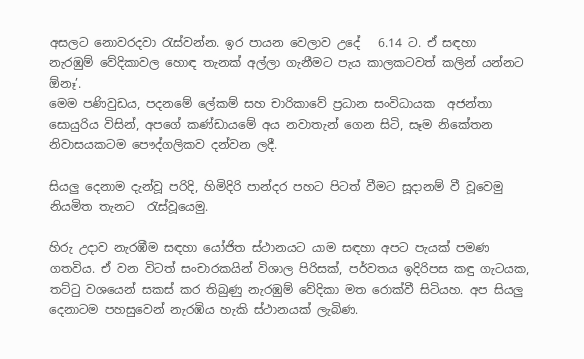අසලට නොවරදවා රැස්වන්න. ඉර පායන වෙලාව උදේ   6.14 ට. ඒ සඳහා  නැරඹුම් වේදිකාවල හොඳ තැනක් අල්ලා ගැනීමට පැය කාලකටවත් කලින් යන්නට ඕනෑ’.
මෙම පණිවුඩය, පදනමේ ලේකම් සහ චාරිකාවේ ප්‍රධාන සංවිධායක  අජන්තා සොයුරිය විසින්, අපගේ කණ්ඩායමේ අය නවාතැන් ගෙන සිටි, සෑම නිකේතන නිවාසයකටම පෞද්ගලිකව දන්වන ලදී.

සියලු දෙනාම දැන්වූ පරිදි, හිමිදිරි පාන්දර පහට පිටත් වීමට සූදානම් වී වූවෙමු නියමිත තැනට  රැස්වූයෙමු.

හිරු උදාව නැරඹීම සඳහා යෝජිත ස්ථානයට යාම සඳහා අපට පැයක් පමණ ගතවිය. ඒ වන විටත් සංචාරකයින් විශාල පිරිසක්, පර්වතය ඉදිරිපස කඳු ගැටයක, තට්ටු වශයෙන් සකස් කර තිබුණු නැරඹුම් වේදිකා මත රොක්වී සිටියහ. අප සියලු දෙනාටම පහසුවෙන් නැරඹිය හැකි ස්ථානයක් ලැබිණ.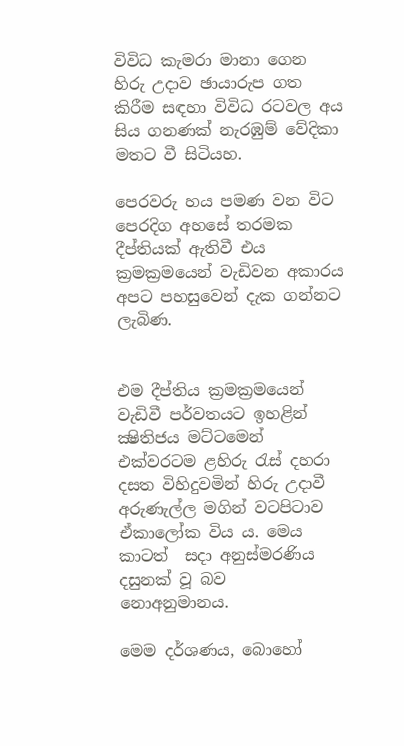විවිධ කැමරා මානා ගෙන හිරු උදාව ඡායාරුප ගත කිරීම සඳහා විවිධ රටවල අය සිය ගනණක්‌ නැරඹුම් වේදිකා  මතට වී සිටියහ.

පෙරවරු හය පමණ වන විට පෙරදිග අහසේ තරමක දීප්තියක් ඇතිවී එය ක්‍රමක්‍රමයෙන් වැඩිවන අකාරය අපට පහසුවෙන් දැක ගන්නට  ලැබිණ.


එම දීප්තිය ක්‍රමක්‍රමයෙන් වැඩිවී පර්වතයට ඉහළින් ක්‍ෂිතිජය මට්ටමෙන් එක්වරටම ළහිරු රැස් දහරා දසත විහිදුවමින් හිරු උදාවී අරුණැල්ල මගින් වටපිටාව ඒකාලෝක විය ය. මෙය කාටත්  සදා අනුස්මරණිය දසුනක් වූ බව  නොඅනුමානය.

මෙම දර්ශණය, බොහෝ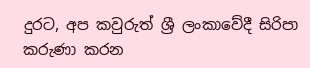දුරට, අප කවුරුත් ශ්‍රී ලංකාවේදී සිරිපා කරුණා කරන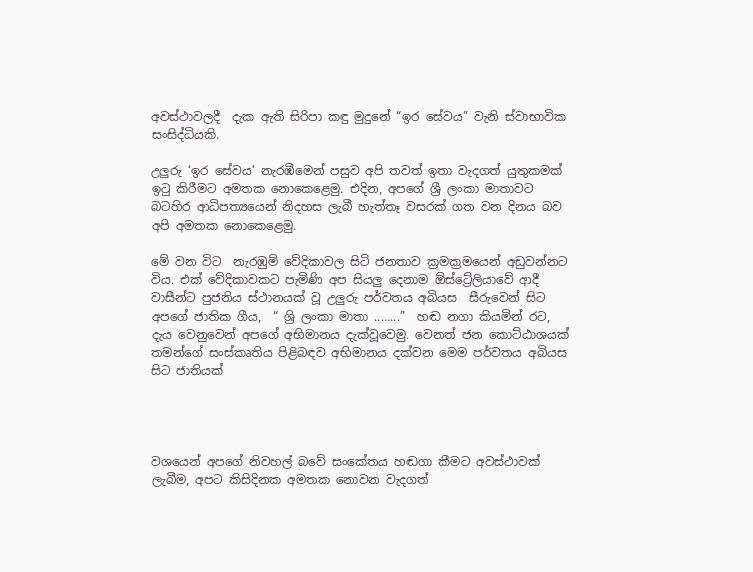අවස්ථාවලදී  දැක ඇති සිරිපා කඳු මුදුනේ “ඉර සේවය” වැනි ස්වාභාවික සංසිද්ධියකි.

උලුරු ‘ඉර සේවය’ නැරඹීමෙන් පසුව අපි තවත් ඉතා වැදගත් යුතුකමක් ඉටු කිරීමට අමතක නොකෙළෙමු. එදින, අපගේ ශ්‍රී ලංකා මාතාවට බටහිර ආධිපත්‍යයෙන් නිදහස ලැබී හැත්තෑ වසරක් ගත වන දිනය බව අපි අමතක නොකෙළෙමු.

මේ වන විට  නැරඹුම් වේදිකාවල සිටි ජනතාව ක්‍රමක්‍රමයෙන් අඩුවන්නට විය. එක් වේදිකාවකට පැමිණි අප සියලු දෙනාම ඕස්ට්‍රේලියාවේ ආදී වාසීන්ට පුජනිය ස්ථානයක් වූ උලුරු පර්වතය අබියස  සීරුවෙන් සිට  අපගේ ජාතික ගීය,  “ ශ්‍රි ලංකා මාතා ........”  හඬ නගා කියමින් රට, දැය වෙනුවෙන් අපගේ අභිමානය දැක්වූවෙමු. වෙනත් ජන කොට්ඨාශයක් තමන්ගේ සංස්කෘතිය පිළිබඳව අභිමානය දක්වන මෙම පර්වතය අබියස සිට ජාතියක්




වශයෙන් අපගේ නිවහල් බවේ සංකේතය හඬගා කීමට අවස්ථාවක් ලැබීම, අපට කිසිදිනක අමතක නොවන වැදගත්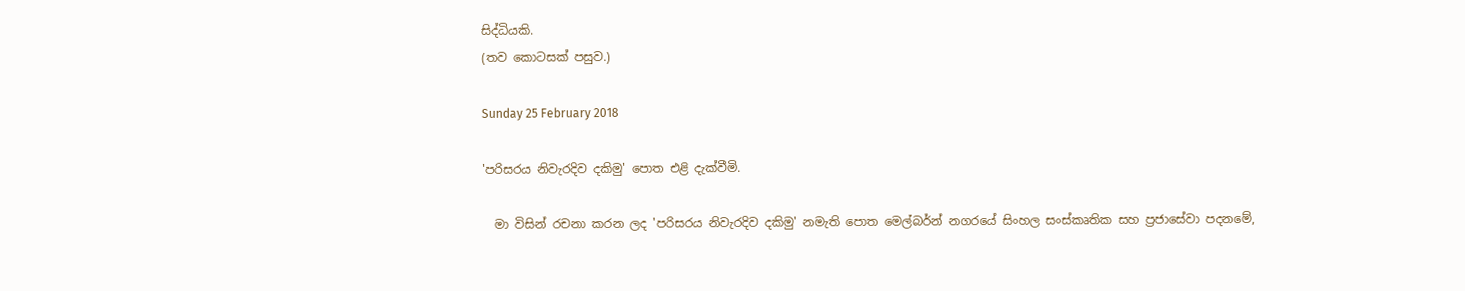සිද්ධියකි.
(තව කොටසක් පසුව.)

Sunday 25 February 2018

'පරිසරය නිවැරදිව දකිමු' පොත එළි දැක්වීමි.

  මා විසින් රචනා කරන ලද 'පරිසරය නිවැරදිව දකිමු' නමැති පොත මෙල්බර්න් නගරයේ සිංහල සංස්කෘතික සහ ප්‍රජාසේවා පදනමේ,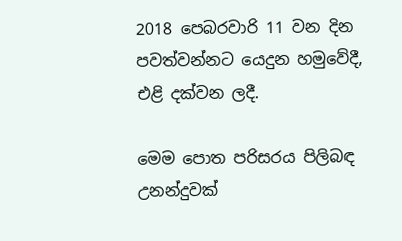2018 පෙබරවාරි 11 වන දින පවත්වන්නට යෙදුන හමුවේදී, එළි දක්වන ලදී.

මෙම පොත පරිසරය පිලිබඳ උනන්දුවක්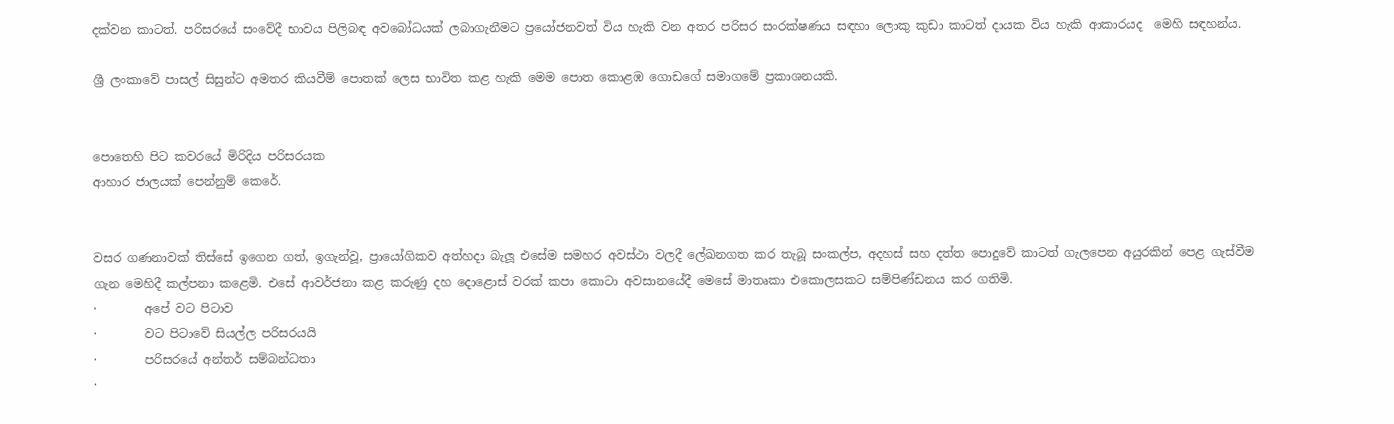දක්වන කාටත්. පරිසරයේ සංවේදී භාවය පිලිබඳ අවබෝධයක් ලබාගැනීමට ප්‍රයෝජනවත් විය හැකි වන අතර පරිසර සංරක්ෂණය සඳහා ලොකු කුඩා කාටත් දායක විය හැකි ආකාරයද  මෙහි සඳහන්ය.

ශ්‍රී ලංකාවේ පාසල් සිසුන්ට අමතර කියවීම් පොතක් ලෙස භාවිත කළ හැකි මෙම පොත කොළඹ ගොඩගේ සමාගමේ ප්‍රකාශනයකි.


පොතෙහි පිට කවරයේ මිරිදිය පරිසරයක
ආහාර ජාලයක් පෙන්නුම් කෙරේ.


වසර ගණනාවක් තිස්සේ ඉගෙන ගත්, ඉගැන්වූ, ප්‍රායෝගිකව අත්හදා බැලූ එසේම සමහර අවස්ථා වලදී ලේඛනගත කර තැබූ සංකල්ප, අදහස් සහ දත්ත පොදුවේ කාටත් ගැලපෙන අයුරකින් පෙළ ගැස්වීම  ගැන මෙහිදී කල්පනා කළෙමි. එසේ ආවර්ජනා කළ කරුණු දහ දොළොස් වරක් කපා කොටා අවසානයේදී මෙසේ මාතෘකා එකොලසකට සම්පිණ්ඩනය කර ගතිමි.
·        අපේ වට පිටාව
·        වට පිටාවේ සියල්ල පරිසරයයි
·        පරිසරයේ අන්තර් සම්බන්ධතා
·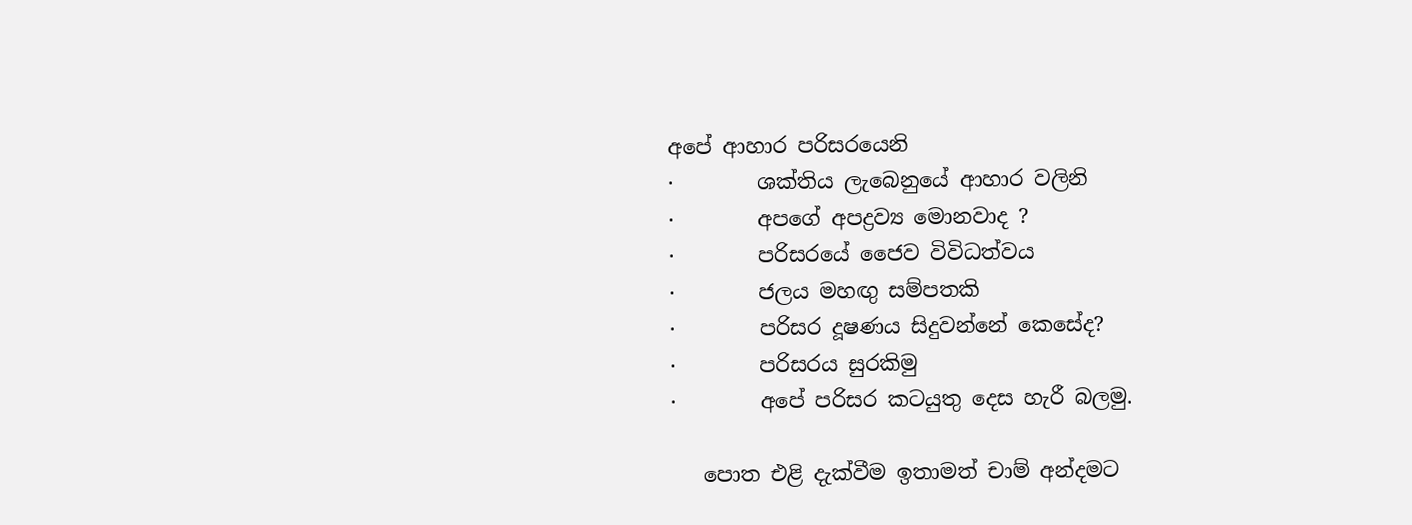අපේ ආහාර පරිසරයෙනි
·        ශක්තිය ලැබෙනුයේ ආහාර වලිනි
·        අපගේ අපද්‍රව්‍ය මොනවාද ?
·        පරිසරයේ ජෛව විවිධත්වය
·        ජලය මහඟු සම්පතකි
·        පරිසර දූෂණය සිදුවන්නේ කෙසේද?
·        පරිසරය සුරකිමු
·        අපේ පරිසර කටයුතු දෙස හැරී බලමු.

   පොත එළි දැක්වීම ඉතාමත් චාම් අන්දමට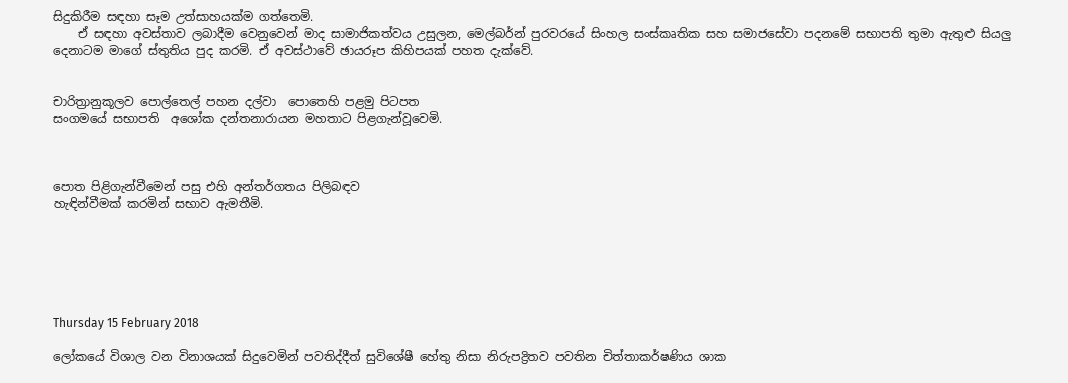සිදුකිරීම සඳහා සෑම උත්සාහයක්ම ගත්තෙමි.
    ඒ සඳහා අවස්තාව ලබාදීම වෙනුවෙන් මාද සාමාජිකත්වය උසුලන, මෙල්බර්න් පුරවරයේ සිංහල සංස්කෘතික සහ සමාජසේවා පදනමේ සභාපති තුමා ඇතුළු සියලු දෙනාටම මාගේ ස්තුතිය පුද කරමි. ඒ අවස්ථාවේ ඡායරූප කිහිපයක් පහත දැක්වේ.


චාරිත්‍රානුකූලව පොල්තෙල් පහන දල්වා  පොතෙහි පළමු පිටපත
සංගමයේ සභාපති  අශෝක දන්තනාරායන මහතාට පිළගැන්වූවෙමි.



පොත පිළිගැන්වීමෙන් පසු එහි අන්තර්ගතය පිලිබඳව
හැඳින්වීමක් කරමින් සභාව ඇමතීමි.






Thursday 15 February 2018

ලෝකයේ විශාල වන විනාශයක්‌ සිදුවෙමින් පවතිද්දීත් සුවිශේෂී හේතු නිසා නිරුපද්‍රිතව පවතින චිත්තාකර්ෂණිය ශාක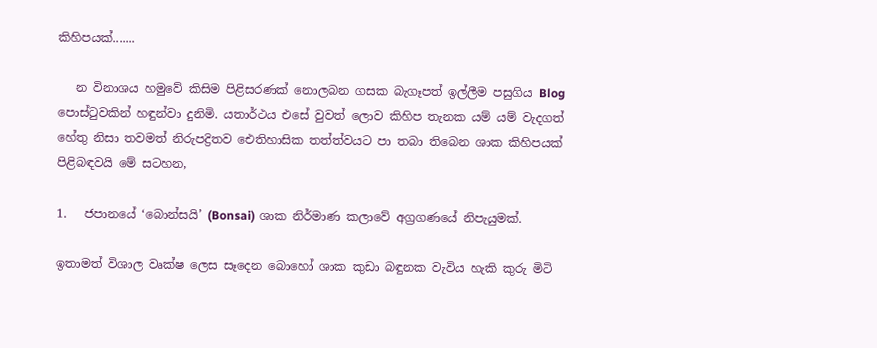කිහිපයක්.......

   න විනාශය හමුවේ කිසිම පිළිසරණක් නොලබන ගසක බැගෑපත් ඉල්ලීම පසුගිය Blog පොස්ටුවකින් හඳුන්වා දුනිමි. යතාර්ථය එසේ වුවත් ලොව කිහිප තැනක යම් යම් වැදගත් හේතු නිසා තවමත් නිරුපද්‍රිතව ඓතිහාසික තත්ත්වයට පා තබා තිබෙන ශාක කිහිපයක් පිළිබඳවයි මේ සටහන,

1.   ජපානයේ ‘බොන්සයි’ (Bonsai) ශාක නිර්මාණ කලාවේ අග්‍රගණයේ නිපැයුමක්.

ඉතාමත් විශාල වෘක්ෂ ලෙස සෑදෙන බොහෝ ශාක කුඩා බඳුනක වැවිය හැකි කුරු මිටි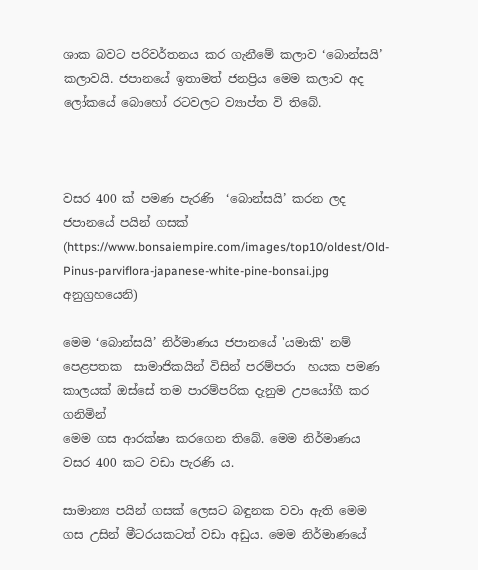ශාක බවට පරිවර්තනය කර ගැනීමේ කලාව ‘බොන්සයි’ කලාවයි. ජපානයේ ඉතාමත් ජනප්‍රිය මෙම කලාව අද ලෝකයේ බොහෝ රටවලට ව්‍යාප්ත වි තිබේ.



වසර 400 ක් පමණ පැරණි  ‘බොන්සයි’ කරන ලද ජපානයේ පයින් ගසක් (https://www.bonsaiempire.com/images/top10/oldest/Old-Pinus-parviflora-japanese-white-pine-bonsai.jpg අනුග්‍රහයෙනි)

මෙම ‘බොන්සයි’ නිර්මාණය ජපානයේ 'යමාකි' නම් පෙළපතක  සාමාජිකයින් විසින් පරම්පරා  හයක පමණ කාලයක් ඔස්සේ තම පාරම්පරික දැනුම උපයෝගී කර ගනිමින්
මෙම ගස ආරක්ෂා කරගෙන තිබේ. මෙම නිර්මාණය වසර 400 කට වඩා පැරණි ය.

සාමාන්‍ය පයින් ගසක්‌ ලෙසට බඳුනක වවා ඇති මෙම ගස උසින් මීටරයකටත් වඩා අඩුය. මෙම නිර්මාණයේ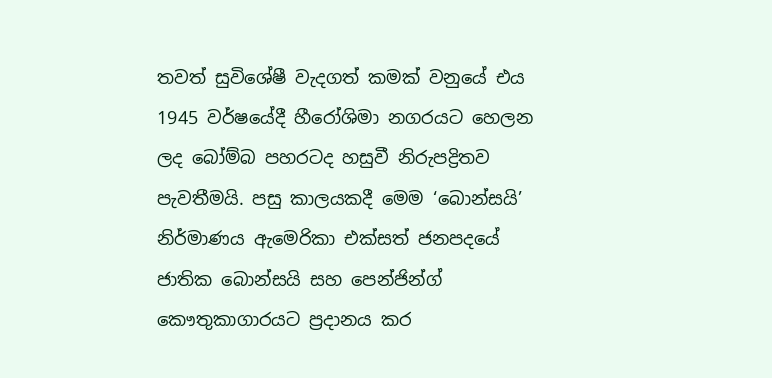තවත් සුවිශේෂී වැදගත් කමක් වනුයේ එය 1945 වර්ෂයේදී හීරෝශිමා නගරයට හෙලන ලද බෝම්බ පහරටද හසුවී නිරුපද්‍රිතව පැවතීමයි. පසු කාලයකදී මෙම ‘බොන්සයි’ නිර්මාණය ඇමෙරිකා එක්සත් ජනපදයේ ජාතික බොන්සයි සහ පෙන්ජින්ග් කෞතුකාගාරයට ප්‍රදානය කර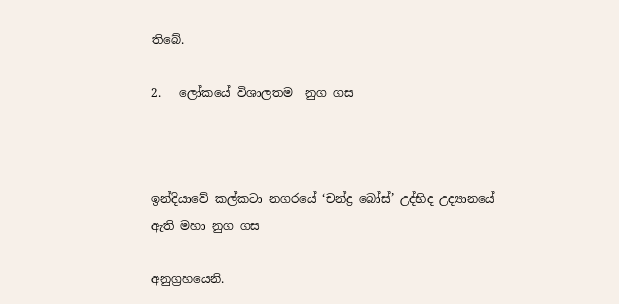තිබේ.

2.   ලෝකයේ විශාලතම  නුග ගස



ඉන්දියාවේ කල්කටා නගරයේ ‘චන්ද්‍ර බෝස්’ උද්භිද උද්‍යානයේ ඇති මහා නුග ගස

අනුග්‍රහයෙනි.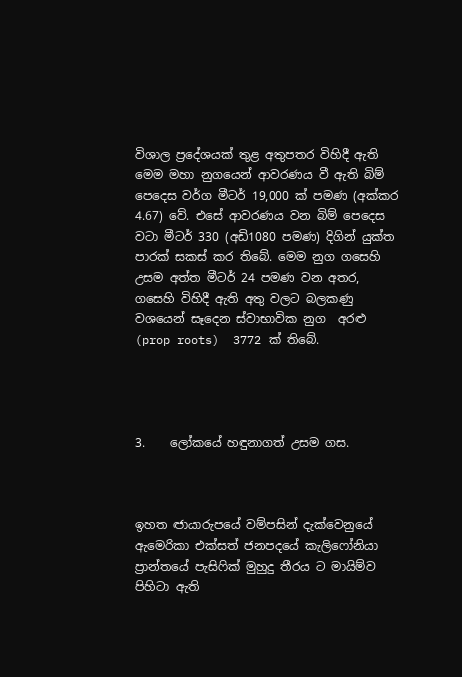විශාල ප්‍රදේශයක් තුළ අතුපතර විහිදී ඇති මෙම මහා නුගයෙන් ආවරණය වී ඇති බිම් පෙදෙස වර්ග මීටර් 19,000 ක්‌ පමණ (අක්කර 4.67) වේ. එසේ ආවරණය වන බිම් පෙදෙස වටා මීටර් 330 (අඩි1080 පමණ) දිගින් යුක්ත පාරක් සකස් කර තිබේ. මෙම නුග ගසෙහි උසම අත්ත මීටර් 24 පමණ වන අතර, ගසෙහි විහිදී ඇති අතු වලට බලකණු වශයෙන් සෑදෙන ස්වාභාවික නුග  අරළු (prop roots)  3772 ක් තිබේ.




3.    ලෝකයේ හඳුනාගත් උසම ගස.



ඉහත ඦායාරුපයේ වම්පසින් දැක්වෙනුයේ ඇමෙරිකා එක්සත් ජනපදයේ කැලිෆෝනියා ප්‍රාන්තයේ පැසිෆික් මුහුදු තීරය ට මායිම්ව පිහිටා ඇති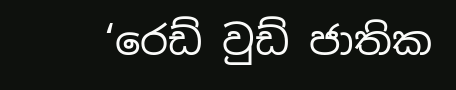‘රෙඩ් වුඩ් ජාතික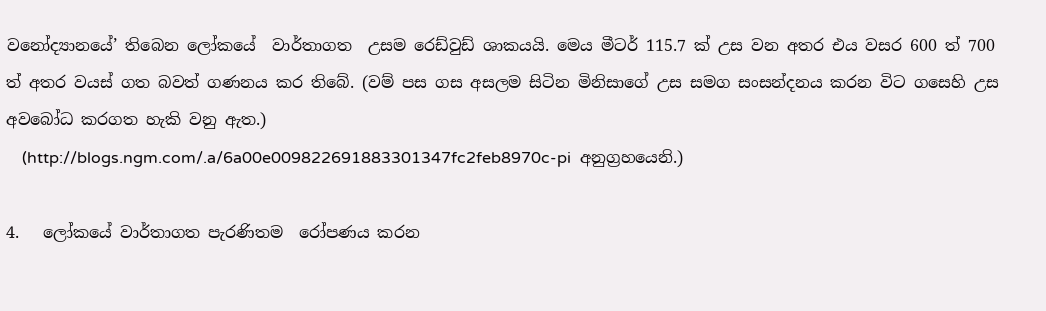වනෝද්‍යානයේ’ තිබෙන ලෝකයේ  වාර්තාගත  උසම රෙඩ්වුඩ් ශාකයයි. මෙය මීටර් 115.7 ක්‌ උස වන අතර එය වසර 600 ත් 700 ත් අතර වයස් ගත බවත් ගණනය කර තිබේ. (වම් පස ගස අසලම සිටින මිනිසාගේ උස සමග සංසන්දනය කරන විට ගසෙහි උස අවබෝධ කරගත හැකි වනු ඇත.)
    (http://blogs.ngm.com/.a/6a00e009822691883301347fc2feb8970c-pi  අනුග්‍රහයෙනි.)

4.   ලෝකයේ වාර්තාගත පැරණිතම  රෝපණය කරන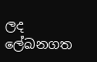ලද ලේඛනගත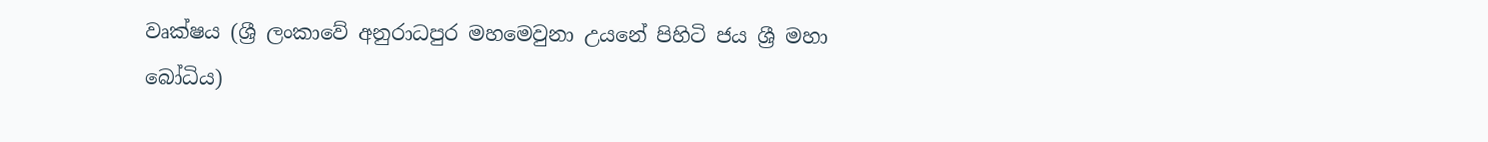වෘක්ෂය (ශ්‍රී ලංකාවේ අනුරාධපුර මහමෙවුනා උයනේ පිහිටි ජය ශ්‍රී මහා බෝධිය)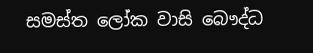සමස්ත ලෝක වාසි බෞද්ධ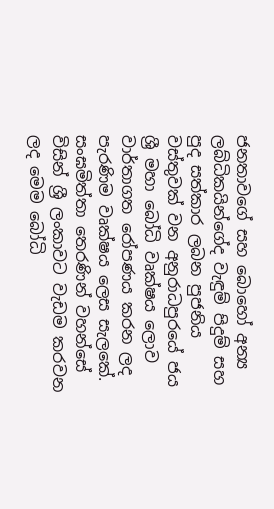ජනතාවගේ සහ බොහෝ අන්‍ය ලබ්ධිකයින්ගේද වැඳුම් පිදුම් සහ පුද සත්කාර ලබන පුජනිය වස්තුවක් වන අනුරාධපුරයේ ජය ශ්‍රී මහා බෝධි වෘක්ෂය ලොව වාර්තාගත රෝපණය කරන ලද පැරණිම වෘක්ෂය ලෙස සැලකේ. සංඝමිත්තා තෙරණින් වහන්සේ විසින් ශ්‍රී ලංකාවට වැඩම කරවන ලද මෙම බෝධි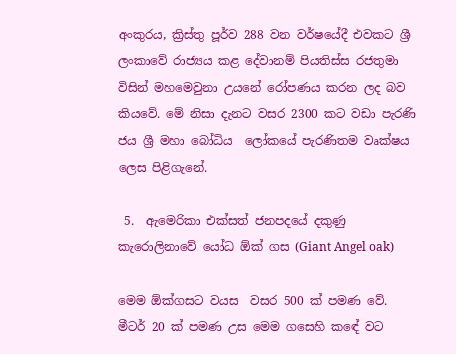අංකුරය, ක්‍රිස්තු පූර්ව 288 වන වර්ෂයේදී එවකට ශ්‍රී ලංකාවේ රාජ්‍යය කළ දේවානම් පියතිස්ස රජතුමා විසින් මහමෙවුනා උයනේ රෝපණය කරන ලද බව කියවේ. මේ නිසා දැනට වසර 2300 කට වඩා පැරණි ජය ශ්‍රී මහා බෝධිය  ලෝකයේ පැරණිතම වෘක්ෂය ලෙස පිළිගැනේ.

 5.  ඇමෙරිකා එක්සත් ජනපදයේ දකුණු කැරොලිනාවේ යෝධ ඕක්‌ ගස (Giant Angel oak)

මෙම ඕක්ගසට වයස  වසර 500 ක් පමණ වේ. මීටර් 20 ක් පමණ උස මෙම ගසෙහි කඳේ වට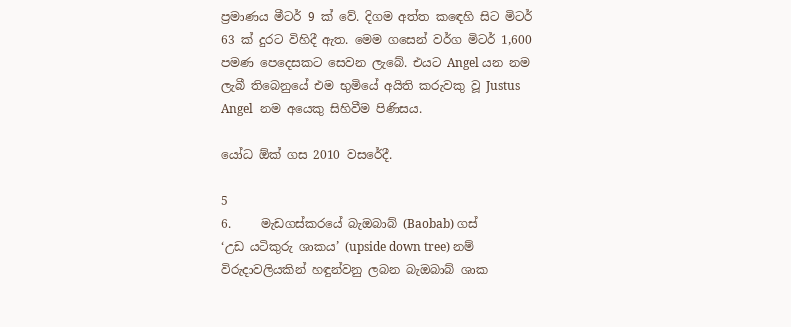ප්‍රමාණය මීටර් 9 ක් වේ. දිගම අත්ත කඳෙහි සිට මිටර් 63 ක් දුරට විහිදී ඇත. මෙම ගසෙන් වර්ග මිටර් 1,600 පමණ පෙදෙසකට සෙවන ලැබේ. එයට Angel යන නම ලැබී තිබෙනුයේ එම භුමියේ අයිති කරුවකු වූ Justus Angel  නම අයෙකු සිහිවීම පිණිසය.

යෝධ ඕක් ගස 2010 වසරේදී.

5
6.     මැඩගස්කරයේ බැඔබාබ් (Baobab) ගස්
‘උඩ යටිකුරු ශාකය’ (upside down tree) නම් විරුදාවලියකින් හඳුන්වනු ලබන බැඔබාබ් ශාක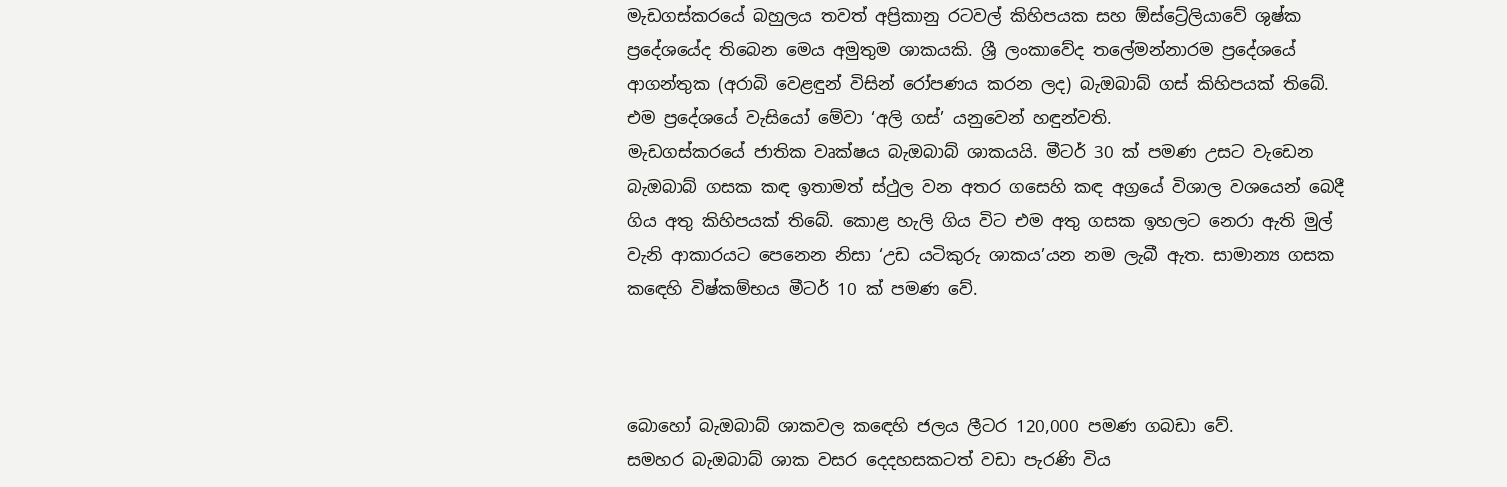මැඩගස්කරයේ බහුලය තවත් අප්‍රිකානු රටවල් කිහිපයක සහ ඕස්ට්‍රේලියාවේ ශුෂ්ක ප්‍රදේශයේද තිබෙන මෙය අමුතුම ශාකයකි. ශ්‍රී ලංකාවේද තලේමන්නාරම ප්‍රදේශයේ ආගන්තුක (අරාබි වෙළඳුන් විසින් රෝපණය කරන ලද) බැඔබාබ් ගස් කිහිපයක් තිබේ.  එම ප්‍රදේශයේ වැසියෝ මේවා ‘අලි ගස්’ යනුවෙන් හඳුන්වති.
මැඩගස්කරයේ ජාතික වෘක්ෂය බැඔබාබ් ශාකයයි. මීටර් 30 ක් පමණ උසට වැඩෙන බැඔබාබ් ගසක කඳ ඉතාමත් ස්ථුල වන අතර ගසෙහි කඳ අග්‍රයේ විශාල වශයෙන් බෙදී ගිය අතු කිහිපයක් තිබේ. කොළ හැලි ගිය විට එම අතු ගසක ඉහලට නෙරා ඇති මුල් වැනි ආකාරයට පෙනෙන නිසා ‘උඩ යටිකුරු ශාකය’යන නම ලැබී ඇත. සාමාන්‍ය ගසක කඳෙහි විෂ්කම්භය මීටර් 10 ක් පමණ වේ.



බොහෝ බැඔබාබ් ශාකවල කඳෙහි ජලය ලීටර 120,000 පමණ ගබඩා වේ.
සමහර බැඔබාබ් ශාක වසර දෙදහසකටත් වඩා පැරණි විය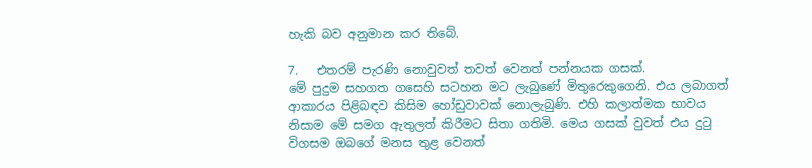හැකි බව අනුමාන කර තිබේ.

7.   එතරම් පැරණි නොවුවත් තවත් වෙනත් පන්නයක ගසක්.
මේ පුදුම සහගත ගසෙහි සටහන මට ලැබුණේ මිතුරෙකුගෙනි. එය ලබාගත්  ආකාරය පිළිබඳව කිසිම හෝඩුවාවක් නොලැබුණි. එහි කලාත්මක භාවය නිසාම මේ සමග ඇතුලත් කිරීමට සිතා ගතිමි. මෙය ගසක් වුවත් එය දුටු විගසම ඔබගේ මනස තුළ වෙනත්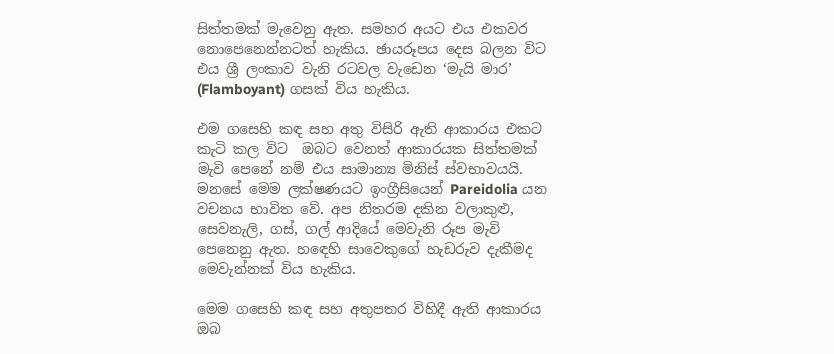සිත්තමක් මැවෙනු ඇත. සමහර අයට එය එකවර නොපෙනෙන්නටත් හැකිය. ඡායරූපය දෙස බලන විට එය ශ්‍රී ලංකාව වැනි රටවල වැඩෙන ‘මැයි මාර’ (Flamboyant) ගසක්‌ විය හැකිය.

එම ගසෙහි කඳ සහ අතු විසිරි ඇති ආකාරය එකට කැටි කල විට  ඔබට වෙනත් ආකාරයක සිත්තමක් මැවි පෙනේ නම් එය සාමාන්‍ය මිනිස් ස්වභාවයයි. මනසේ මෙම ලක්ෂණයට ඉංග්‍රීසියෙන් Pareidolia යන වචනය භාවිත වේ. අප නිතරම දකින වලාකුළු, සෙවනැලි, ගස්‌, ගල් ආදියේ මෙවැනි රූප මැවි පෙනෙනු ඇත. හඳෙහි සාවෙකුගේ හැඩරුව දැකීමද මෙවැන්නක් විය හැකිය.

මෙම ගසෙහි කඳ සහ අතුපතර විහිදී ඇති ආකාරය ඔබ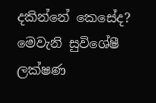දකින්නේ කෙසේද?
මෙවැනි සුවිශේෂී ලක්ෂණ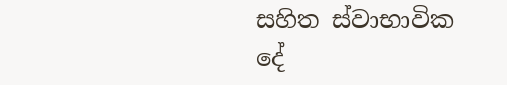සහිත ස්වාභාවික දේ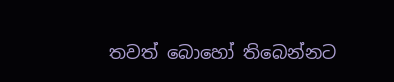තවත් බොහෝ තිබෙන්නට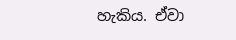හැකිය. ඒවා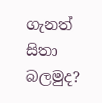ගැනත් සිතා බලමුද?